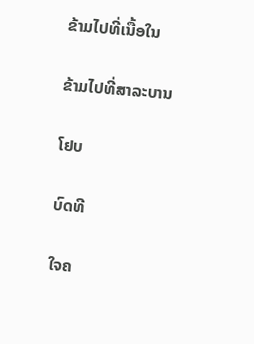ຂ້າມໄປທີ່ເນື້ອໃນ

ຂ້າມໄປທີ່ສາລະບານ

ໂຢບ

ບົດທີ

ໃຈຄ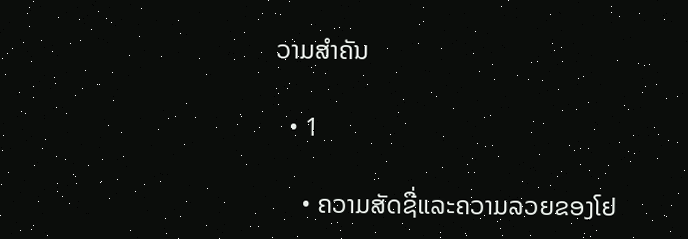ວາມສຳຄັນ

  • 1

    • ຄວາມສັດຊື່ແລະຄວາມລວຍຂອງໂຢ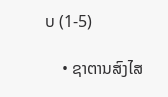ບ (1-5)

    • ຊາຕານສົງໄສ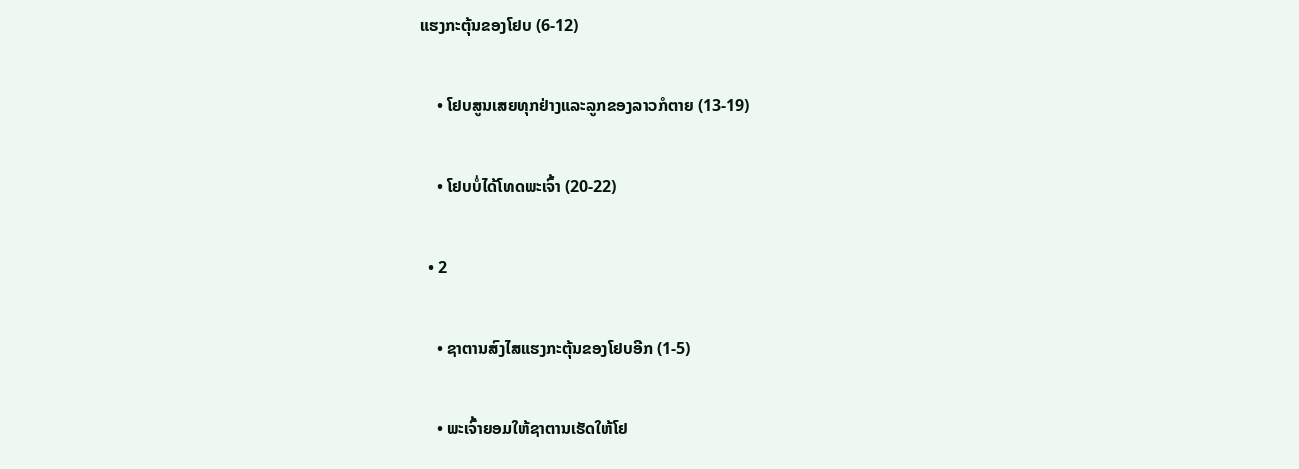ແຮງກະຕຸ້ນຂອງໂຢບ (6-12)

    • ໂຢບສູນເສຍທຸກຢ່າງແລະລູກຂອງລາວກໍຕາຍ (13-19)

    • ໂຢບບໍ່ໄດ້ໂທດພະເຈົ້າ (20-22)

  • 2

    • ຊາຕານສົງໄສແຮງກະຕຸ້ນຂອງໂຢບອີກ (1-5)

    • ພະເຈົ້າຍອມໃຫ້ຊາຕານເຮັດໃຫ້ໂຢ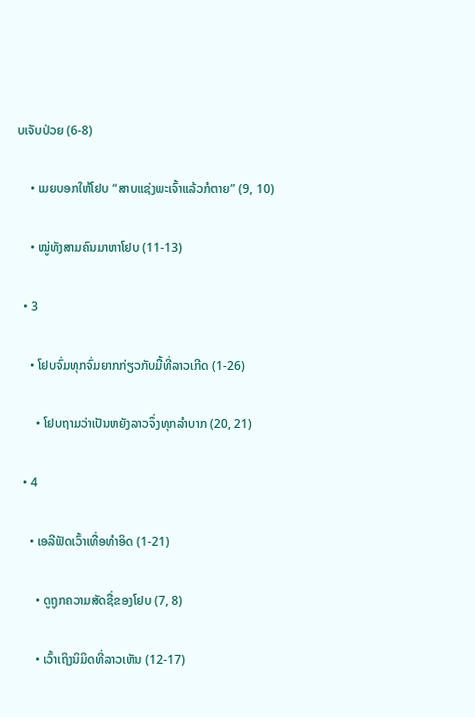ບເຈັບປ່ວຍ (6-8)

    • ເມຍບອກໃຫ້ໂຢບ “ສາບແຊ່ງພະເຈົ້າແລ້ວກໍຕາຍ” (9, 10)

    • ໝູ່ທັງສາມຄົນມາຫາໂຢບ (11-13)

  • 3

    • ໂຢບຈົ່ມທຸກຈົ່ມຍາກກ່ຽວກັບມື້ທີ່ລາວເກີດ (1-26)

      • ໂຢບຖາມວ່າເປັນຫຍັງລາວຈຶ່ງທຸກລຳບາກ (20, 21)

  • 4

    • ເອລີຟັດເວົ້າເທື່ອທຳອິດ (1-21)

      • ດູຖູກຄວາມສັດຊື່ຂອງໂຢບ (7, 8)

      • ເວົ້າເຖິງນິມິດທີ່ລາວເຫັນ (12-17)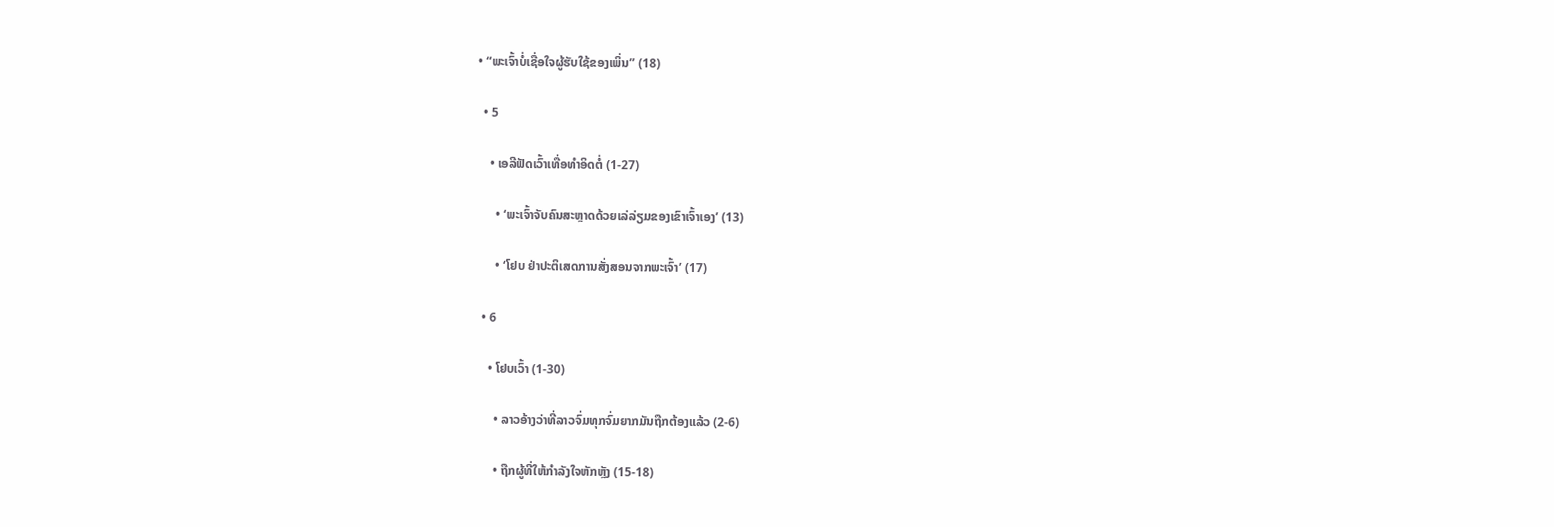• “ພະເຈົ້າບໍ່ເຊື່ອໃຈຜູ້ຮັບໃຊ້ຂອງເພິ່ນ” (18)

  • 5

    • ເອລີຟັດເວົ້າເທື່ອທຳອິດຕໍ່ (1-27)

      • ‘ພະເຈົ້າຈັບຄົນສະຫຼາດດ້ວຍເລ່ລ່ຽມຂອງເຂົາເຈົ້າເອງ’ (13)

      • ‘ໂຢບ ຢ່າປະຕິເສດການສັ່ງສອນຈາກພະເຈົ້າ’ (17)

  • 6

    • ໂຢບເວົ້າ (1-30)

      • ລາວອ້າງວ່າທີ່ລາວຈົ່ມທຸກຈົ່ມຍາກມັນຖືກຕ້ອງແລ້ວ (2-6)

      • ຖືກຜູ້ທີ່ໃຫ້ກຳລັງໃຈຫັກຫຼັງ (15-18)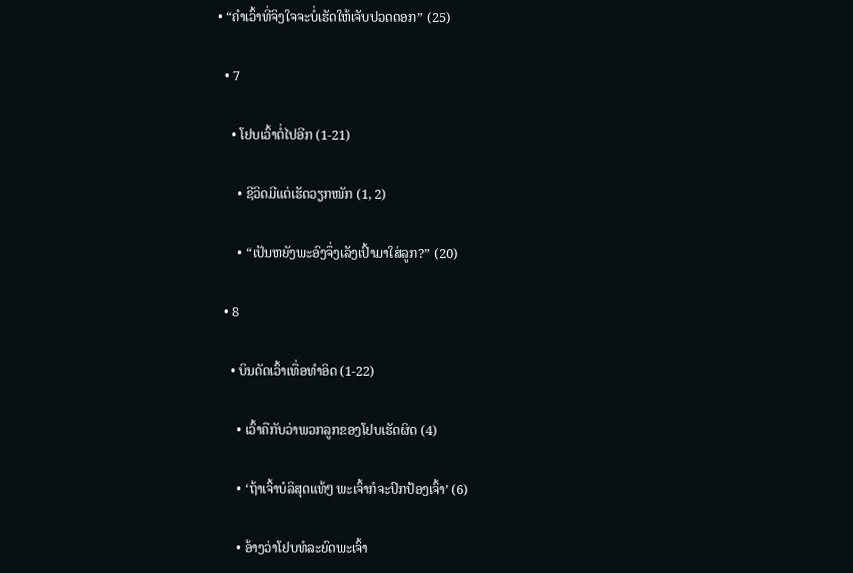• “ຄຳເວົ້າທີ່ຈິງໃຈຈະບໍ່ເຮັດໃຫ້ເຈັບປວດດອກ” (25)

  • 7

    • ໂຢບເວົ້າຕໍ່ໄປອີກ (1-21)

      • ຊີວິດມີແຕ່ເຮັດວຽກໜັກ (1, 2)

      • “ເປັນຫຍັງພະອົງຈຶ່ງເລັງເປົ້າມາໃສ່ລູກ?” (20)

  • 8

    • ບິນດັດເວົ້າເທື່ອທຳອິດ (1-22)

      • ເວົ້າຄືກັບວ່າພວກລູກຂອງໂຢບເຮັດຜິດ (4)

      • ‘ຖ້າເຈົ້າບໍລິສຸດແທ້ໆ ພະເຈົ້າກໍຈະປົກປ້ອງເຈົ້າ’ (6)

      • ອ້າງວ່າໂຢບທໍລະຍົດພະເຈົ້າ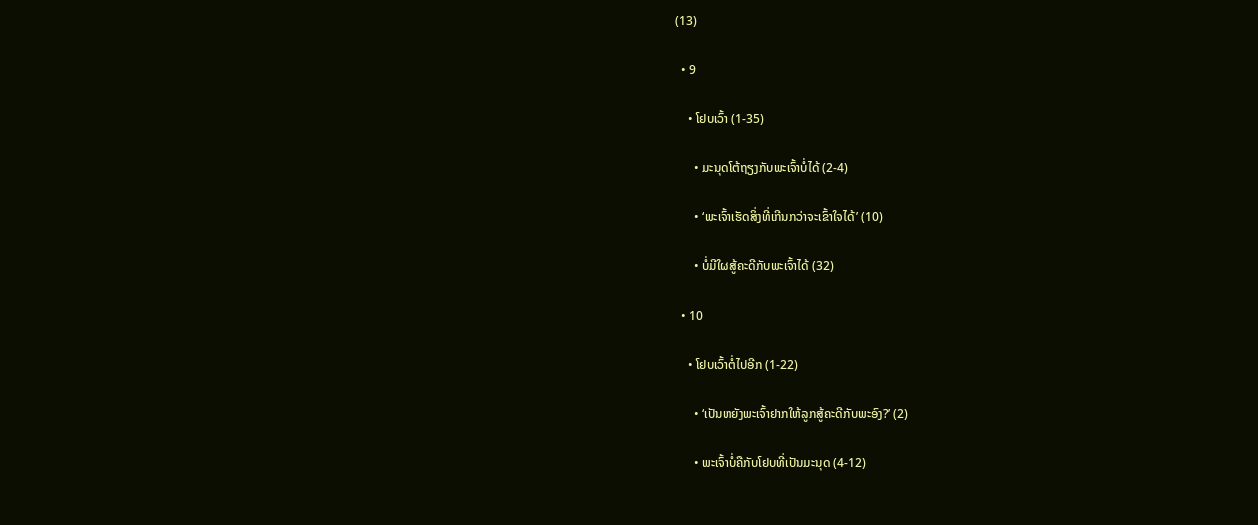(13)

  • 9

    • ໂຢບເວົ້າ (1-35)

      • ມະນຸດໂຕ້ຖຽງກັບພະເຈົ້າບໍ່ໄດ້ (2-4)

      • ‘ພະເຈົ້າເຮັດສິ່ງທີ່ເກີນກວ່າຈະເຂົ້າໃຈໄດ້’ (10)

      • ບໍ່ມີໃຜສູ້ຄະດີກັບພະເຈົ້າໄດ້ (32)

  • 10

    • ໂຢບເວົ້າຕໍ່ໄປອີກ (1-22)

      • ‘ເປັນຫຍັງພະເຈົ້າຢາກໃຫ້ລູກສູ້ຄະດີກັບພະອົງ?’ (2)

      • ພະເຈົ້າບໍ່ຄືກັບໂຢບທີ່ເປັນມະນຸດ (4-12)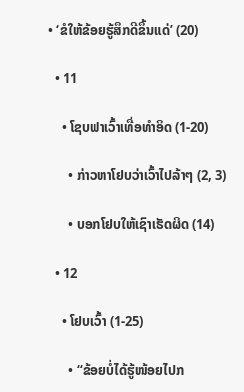• ‘ຂໍໃຫ້ຂ້ອຍຮູ້ສຶກດີຂຶ້ນແດ່’ (20)

  • 11

    • ໂຊບຟາເວົ້າເທື່ອທຳອິດ (1-20)

      • ກ່າວຫາໂຢບວ່າເວົ້າໄປລ້າໆ (2, 3)

      • ບອກໂຢບໃຫ້ເຊົາເຮັດຜິດ (14)

  • 12

    • ໂຢບເວົ້າ (1-25)

      • “ຂ້ອຍບໍ່ໄດ້ຮູ້ໜ້ອຍໄປກ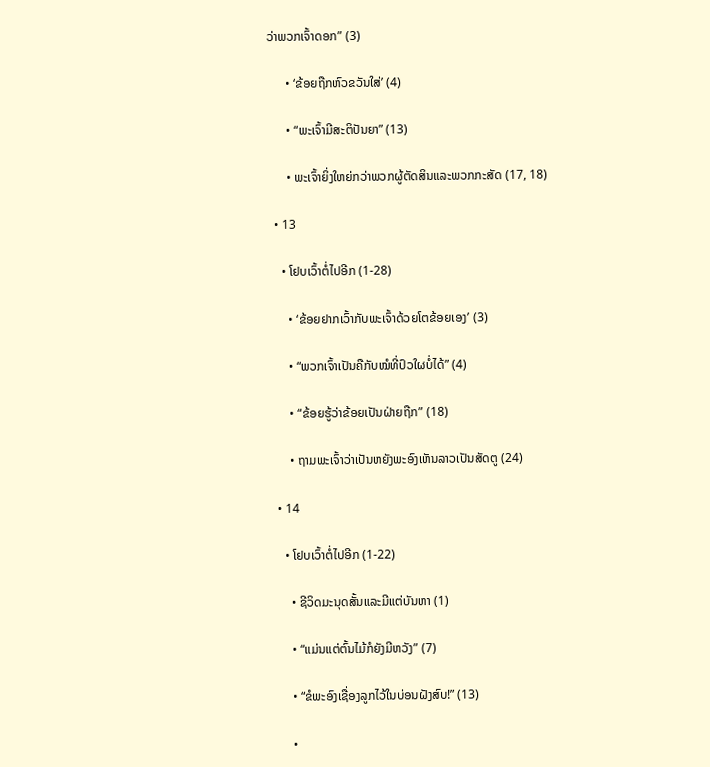ວ່າພວກເຈົ້າດອກ” (3)

      • ‘ຂ້ອຍຖືກຫົວຂວັນໃສ່’ (4)

      • “ພະເຈົ້າມີສະຕິປັນຍາ” (13)

      • ພະເຈົ້າຍິ່ງໃຫຍ່ກວ່າພວກຜູ້ຕັດສິນແລະພວກກະສັດ (17, 18)

  • 13

    • ໂຢບເວົ້າຕໍ່ໄປອີກ (1-28)

      • ‘ຂ້ອຍຢາກເວົ້າກັບພະເຈົ້າດ້ວຍໂຕຂ້ອຍເອງ’ (3)

      • “ພວກເຈົ້າເປັນຄືກັບໝໍທີ່ປົວໃຜບໍ່ໄດ້” (4)

      • “ຂ້ອຍຮູ້ວ່າຂ້ອຍເປັນຝ່າຍຖືກ” (18)

      • ຖາມພະເຈົ້າວ່າເປັນຫຍັງພະອົງເຫັນລາວເປັນສັດຕູ (24)

  • 14

    • ໂຢບເວົ້າຕໍ່ໄປອີກ (1-22)

      • ຊີວິດມະນຸດສັ້ນແລະມີແຕ່ບັນຫາ (1)

      • “ແມ່ນແຕ່ຕົ້ນໄມ້ກໍຍັງມີຫວັງ” (7)

      • “ຂໍພະອົງເຊື່ອງລູກໄວ້ໃນບ່ອນຝັງສົບ!” (13)

      •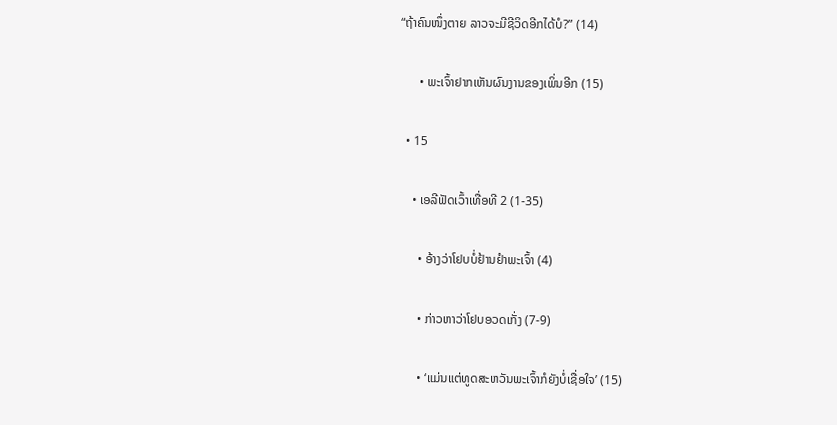“ຖ້າຄົນໜຶ່ງຕາຍ ລາວຈະມີຊີວິດອີກໄດ້ບໍ?” (14)

      • ພະເຈົ້າຢາກເຫັນຜົນງານຂອງເພິ່ນອີກ (15)

  • 15

    • ເອລີຟັດເວົ້າເທື່ອທີ 2 (1-35)

      • ອ້າງວ່າໂຢບບໍ່ຢ້ານຢຳພະເຈົ້າ (4)

      • ກ່າວຫາວ່າໂຢບອວດເກັ່ງ (7-9)

      • ‘ແມ່ນແຕ່ທູດສະຫວັນພະເຈົ້າກໍຍັງບໍ່ເຊື່ອໃຈ’ (15)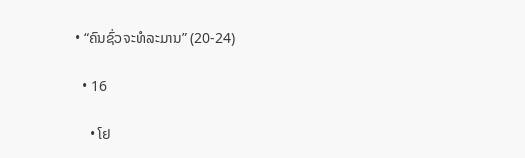• “ຄົນຊົ່ວຈະທໍລະມານ” (20-24)

  • 16

    • ໂຢ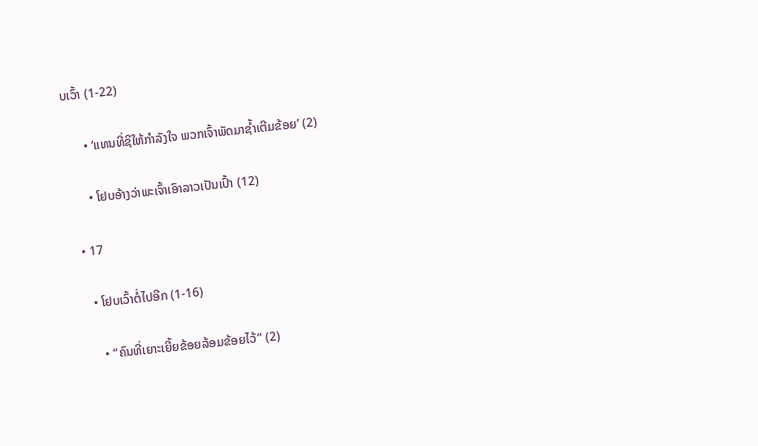ບເວົ້າ (1-22)

      • ‘ແທນທີ່ຊິໃຫ້ກຳລັງໃຈ ພວກເຈົ້າພັດມາຊ້ຳເຕີມຂ້ອຍ’ (2)

      • ໂຢບອ້າງວ່າພະເຈົ້າເອົາລາວເປັນເປົ້າ (12)

  • 17

    • ໂຢບເວົ້າຕໍ່ໄປອີກ (1-16)

      • “ຄົນທີ່ເຍາະເຍີ້ຍຂ້ອຍລ້ອມຂ້ອຍໄວ້” (2)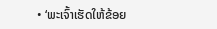• ‘ພະເຈົ້າເຮັດໃຫ້ຂ້ອຍ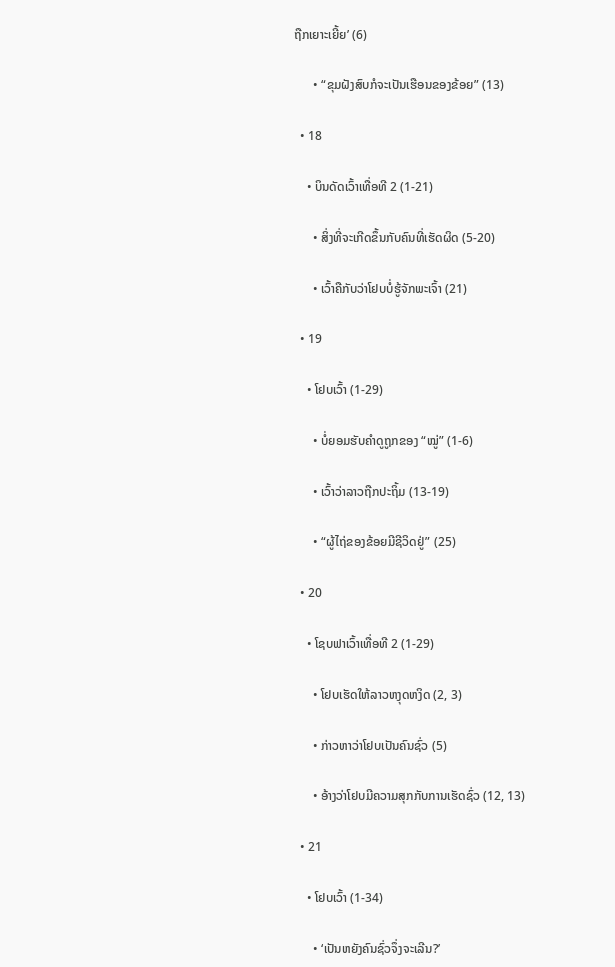ຖືກເຍາະເຍີ້ຍ’ (6)

      • “ຂຸມຝັງສົບກໍຈະເປັນເຮືອນຂອງຂ້ອຍ” (13)

  • 18

    • ບິນດັດເວົ້າເທື່ອທີ 2 (1-21)

      • ສິ່ງທີ່ຈະເກີດຂຶ້ນກັບຄົນທີ່ເຮັດຜິດ (5-20)

      • ເວົ້າຄືກັບວ່າໂຢບບໍ່ຮູ້ຈັກພະເຈົ້າ (21)

  • 19

    • ໂຢບເວົ້າ (1-29)

      • ບໍ່ຍອມຮັບຄຳດູຖູກຂອງ “ໝູ່” (1-6)

      • ເວົ້າວ່າລາວຖືກປະຖິ້ມ (13-19)

      • “ຜູ້ໄຖ່ຂອງຂ້ອຍມີຊີວິດຢູ່” (25)

  • 20

    • ໂຊບຟາເວົ້າເທື່ອທີ 2 (1-29)

      • ໂຢບເຮັດໃຫ້ລາວຫງຸດຫງິດ (2, 3)

      • ກ່າວຫາວ່າໂຢບເປັນຄົນຊົ່ວ (5)

      • ອ້າງວ່າໂຢບມີຄວາມສຸກກັບການເຮັດຊົ່ວ (12, 13)

  • 21

    • ໂຢບເວົ້າ (1-34)

      • ‘ເປັນຫຍັງຄົນຊົ່ວຈຶ່ງຈະເລີນ?’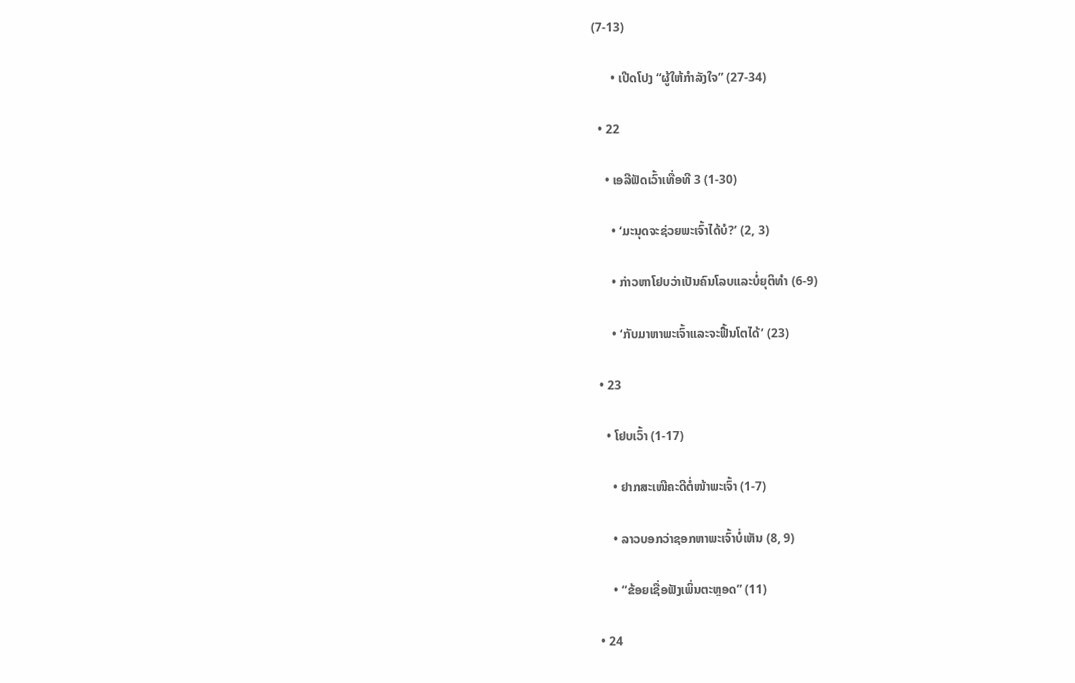(7-13)

      • ເປີດໂປງ “ຜູ້ໃຫ້ກຳລັງໃຈ” (27-34)

  • 22

    • ເອລີຟັດເວົ້າເທື່ອທີ 3 (1-30)

      • ‘ມະນຸດຈະຊ່ວຍພະເຈົ້າໄດ້ບໍ?’ (2, 3)

      • ກ່າວຫາໂຢບວ່າເປັນຄົນໂລບແລະບໍ່ຍຸຕິທຳ (6-9)

      • ‘ກັບມາຫາພະເຈົ້າແລະຈະຟື້ນໂຕໄດ້’ (23)

  • 23

    • ໂຢບເວົ້າ (1-17)

      • ຢາກສະເໜີຄະດີຕໍ່ໜ້າພະເຈົ້າ (1-7)

      • ລາວບອກວ່າຊອກຫາພະເຈົ້າບໍ່ເຫັນ (8, 9)

      • “ຂ້ອຍເຊື່ອຟັງເພິ່ນຕະຫຼອດ” (11)

  • 24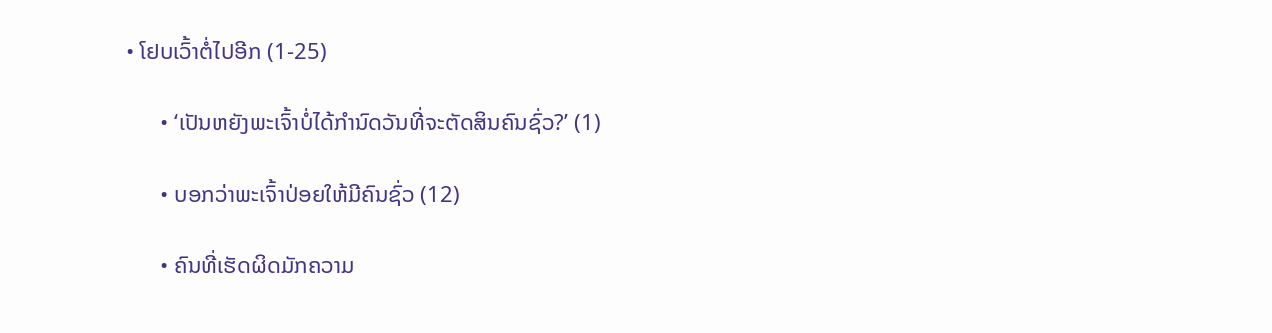• ໂຢບເວົ້າຕໍ່ໄປອີກ (1-25)

      • ‘ເປັນຫຍັງພະເຈົ້າບໍ່ໄດ້ກຳນົດວັນທີ່ຈະຕັດສິນຄົນຊົ່ວ?’ (1)

      • ບອກວ່າພະເຈົ້າປ່ອຍໃຫ້ມີຄົນຊົ່ວ (12)

      • ຄົນທີ່ເຮັດຜິດມັກຄວາມ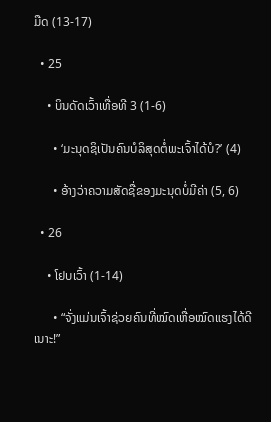ມືດ (13-17)

  • 25

    • ບິນດັດເວົ້າເທື່ອທີ 3 (1-6)

      • ‘ມະນຸດຊິເປັນຄົນບໍລິສຸດຕໍ່ພະເຈົ້າໄດ້ບໍ?’ (4)

      • ອ້າງວ່າຄວາມສັດຊື່ຂອງມະນຸດບໍ່ມີຄ່າ (5, 6)

  • 26

    • ໂຢບເວົ້າ (1-14)

      • “ຈັ່ງແມ່ນເຈົ້າຊ່ວຍຄົນທີ່ໝົດເຫື່ອໝົດແຮງໄດ້ດີເນາະ!”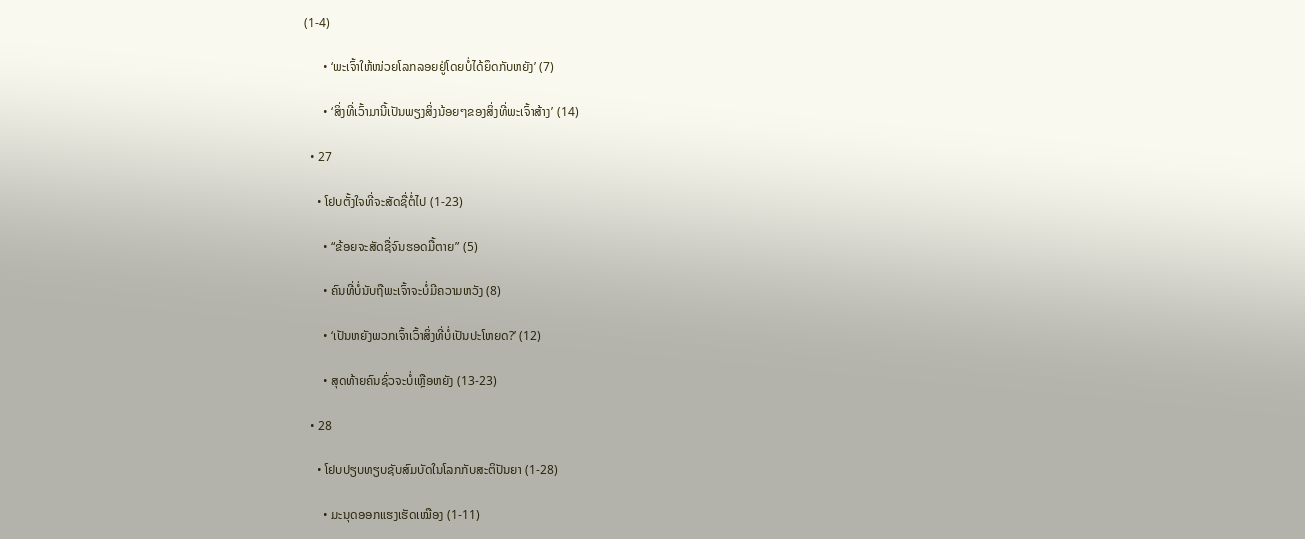(1-4)

      • ‘ພະເຈົ້າໃຫ້ໜ່ວຍໂລກລອຍຢູ່ໂດຍບໍ່ໄດ້ຍຶດກັບຫຍັງ’ (7)

      • ‘ສິ່ງທີ່ເວົ້າມານີ້ເປັນພຽງສິ່ງນ້ອຍໆຂອງສິ່ງທີ່ພະເຈົ້າສ້າງ’ (14)

  • 27

    • ໂຢບຕັ້ງໃຈທີ່ຈະສັດຊື່ຕໍ່ໄປ (1-23)

      • “ຂ້ອຍຈະສັດຊື່ຈົນຮອດມື້ຕາຍ” (5)

      • ຄົນທີ່ບໍ່ນັບຖືພະເຈົ້າຈະບໍ່ມີຄວາມຫວັງ (8)

      • ‘ເປັນຫຍັງພວກເຈົ້າເວົ້າສິ່ງທີ່ບໍ່ເປັນປະໂຫຍດ?’ (12)

      • ສຸດທ້າຍຄົນຊົ່ວຈະບໍ່ເຫຼືອຫຍັງ (13-23)

  • 28

    • ໂຢບປຽບທຽບຊັບສົມບັດໃນໂລກກັບສະຕິປັນຍາ (1-28)

      • ມະນຸດອອກແຮງເຮັດເໝືອງ (1-11)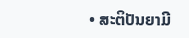• ສະຕິປັນຍາມີ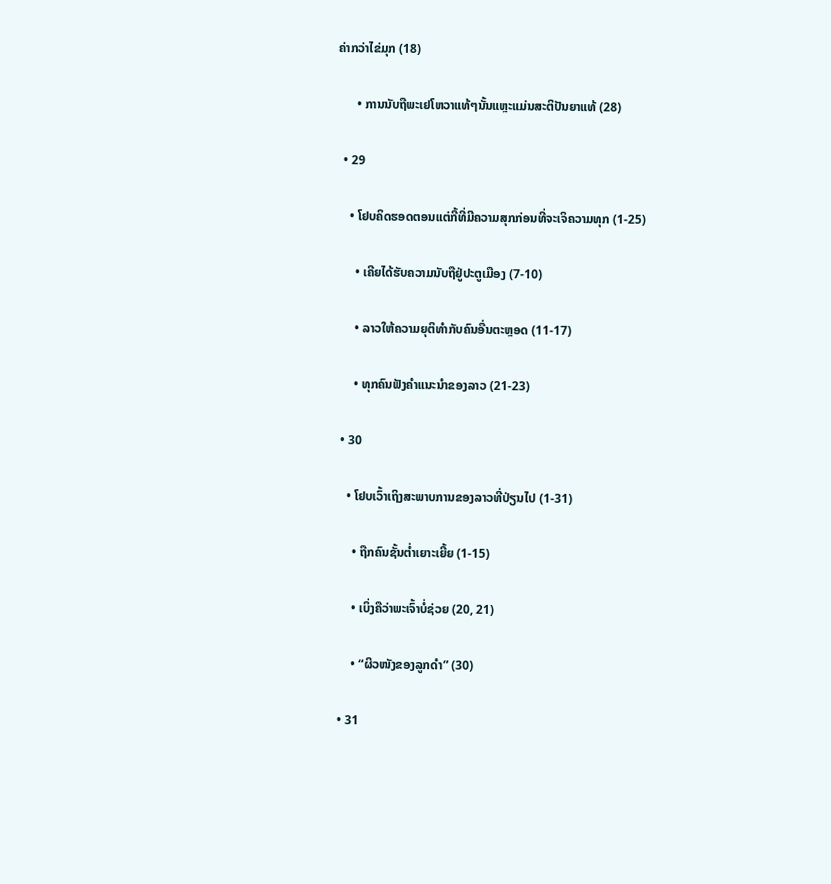ຄ່າກວ່າໄຂ່ມຸກ (18)

      • ການນັບຖືພະເຢໂຫວາແທ້ໆນັ້ນແຫຼະແມ່ນສະຕິປັນຍາແທ້ (28)

  • 29

    • ໂຢບຄິດຮອດຕອນແຕ່ກີ້ທີ່ມີຄວາມສຸກກ່ອນທີ່ຈະເຈິຄວາມທຸກ (1-25)

      • ເຄີຍໄດ້ຮັບຄວາມນັບຖືຢູ່ປະຕູເມືອງ (7-10)

      • ລາວໃຫ້ຄວາມຍຸຕິທຳກັບຄົນອື່ນຕະຫຼອດ (11-17)

      • ທຸກຄົນຟັງຄຳແນະນຳຂອງລາວ (21-23)

  • 30

    • ໂຢບເວົ້າເຖິງສະພາບການຂອງລາວທີ່ປ່ຽນໄປ (1-31)

      • ຖືກຄົນຊັ້ນຕ່ຳເຍາະເຍີ້ຍ (1-15)

      • ເບິ່ງຄືວ່າພະເຈົ້າບໍ່ຊ່ວຍ (20, 21)

      • “ຜິວໜັງຂອງລູກດຳ” (30)

  • 31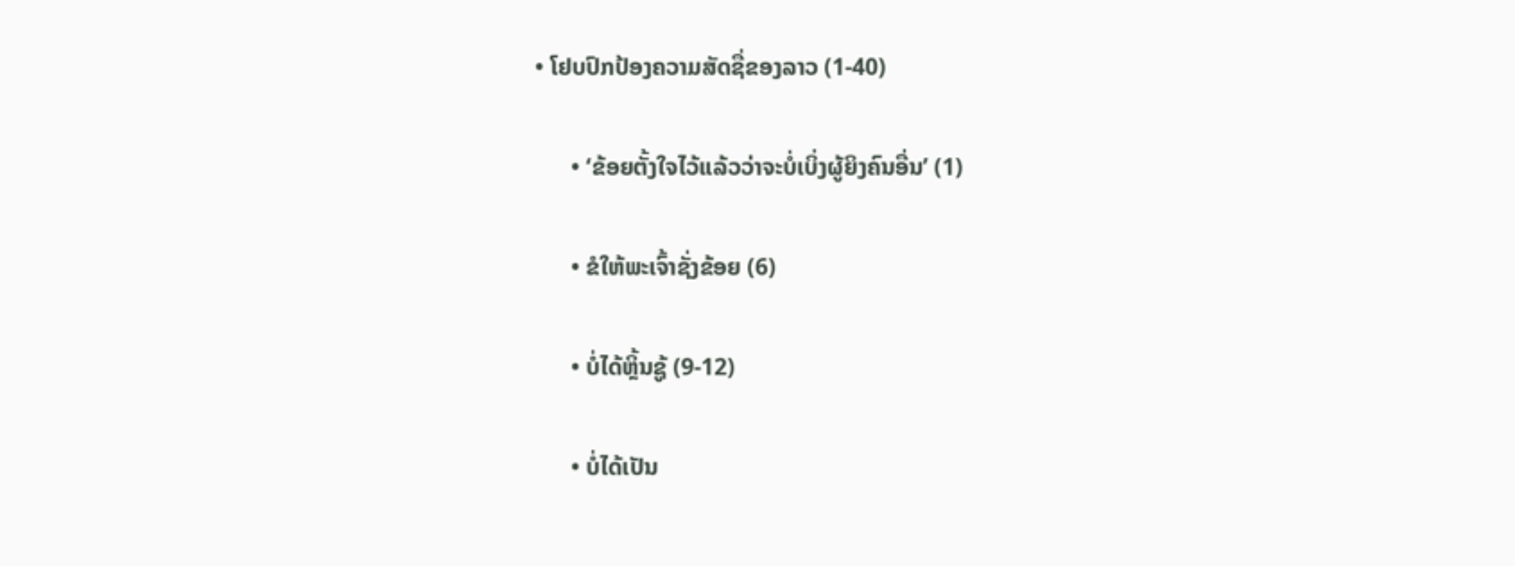• ໂຢບປົກປ້ອງຄວາມສັດຊື່ຂອງລາວ (1-40)

      • ‘ຂ້ອຍຕັ້ງໃຈໄວ້ແລ້ວວ່າຈະບໍ່ເບິ່ງຜູ້ຍິງຄົນອື່ນ’ (1)

      • ຂໍໃຫ້ພະເຈົ້າຊັ່ງຂ້ອຍ (6)

      • ບໍ່ໄດ້ຫຼິ້ນຊູ້ (9-12)

      • ບໍ່ໄດ້ເປັນ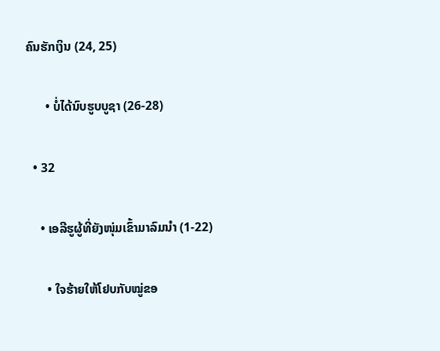ຄົນຮັກເງິນ (24, 25)

      • ບໍ່ໄດ້ນົບຮູບບູຊາ (26-28)

  • 32

    • ເອລີຮູຜູ້ທີ່ຍັງໜຸ່ມເຂົ້າມາລົມນຳ (1-22)

      • ໃຈຮ້າຍໃຫ້ໂຢບກັບໝູ່ຂອ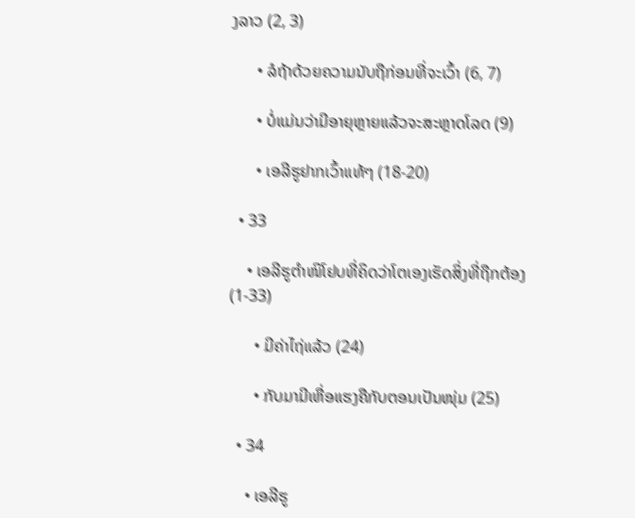ງລາວ (2, 3)

      • ລໍຖ້າດ້ວຍຄວາມນັບຖືກ່ອນທີ່ຈະເວົ້າ (6, 7)

      • ບໍ່ແມ່ນວ່າມີອາຍຸຫຼາຍແລ້ວຈະສະຫຼາດໂລດ (9)

      • ເອລີຮູຢາກເວົ້າແທ້ໆ (18-20)

  • 33

    • ເອລີຮູຕຳໜິໂຢບທີ່ຄິດວ່າໂຕເອງເຮັດສິ່ງທີ່ຖືກຕ້ອງ (1-33)

      • ມີຄ່າໄຖ່ແລ້ວ (24)

      • ກັບມາມີເຫື່ອແຮງຄືກັບຕອນເປັນໜຸ່ມ (25)

  • 34

    • ເອລີຮູ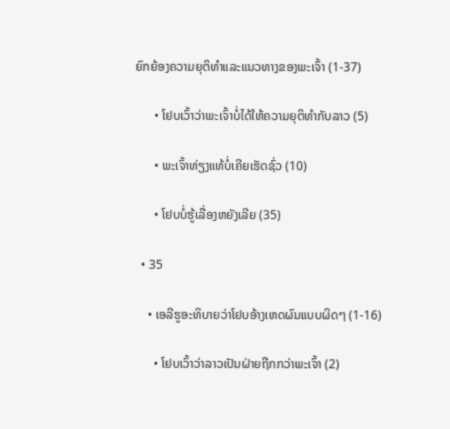ຍົກຍ້ອງຄວາມຍຸຕິທຳແລະແນວທາງຂອງພະເຈົ້າ (1-37)

      • ໂຢບເວົ້າວ່າພະເຈົ້າບໍ່ໄດ້ໃຫ້ຄວາມຍຸຕິທຳກັບລາວ (5)

      • ພະເຈົ້າທ່ຽງແທ້ບໍ່ເຄີຍເຮັດຊົ່ວ (10)

      • ໂຢບບໍ່ຮູ້ເລື່ອງຫຍັງເລີຍ (35)

  • 35

    • ເອລີຮູອະທິບາຍວ່າໂຢບອ້າງເຫດຜົນແບບຜິດໆ (1-16)

      • ໂຢບເວົ້າວ່າລາວເປັນຝ່າຍຖືກກວ່າພະເຈົ້າ (2)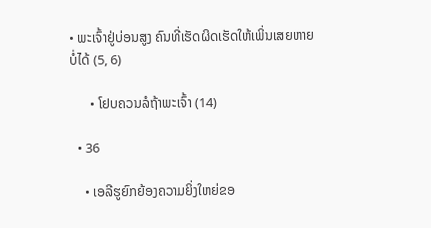• ພະເຈົ້າຢູ່ບ່ອນສູງ ຄົນທີ່ເຮັດຜິດເຮັດໃຫ້ເພິ່ນເສຍຫາຍບໍ່ໄດ້ (5, 6)

      • ໂຢບຄວນລໍຖ້າພະເຈົ້າ (14)

  • 36

    • ເອລີຮູຍົກຍ້ອງຄວາມຍິ່ງໃຫຍ່ຂອ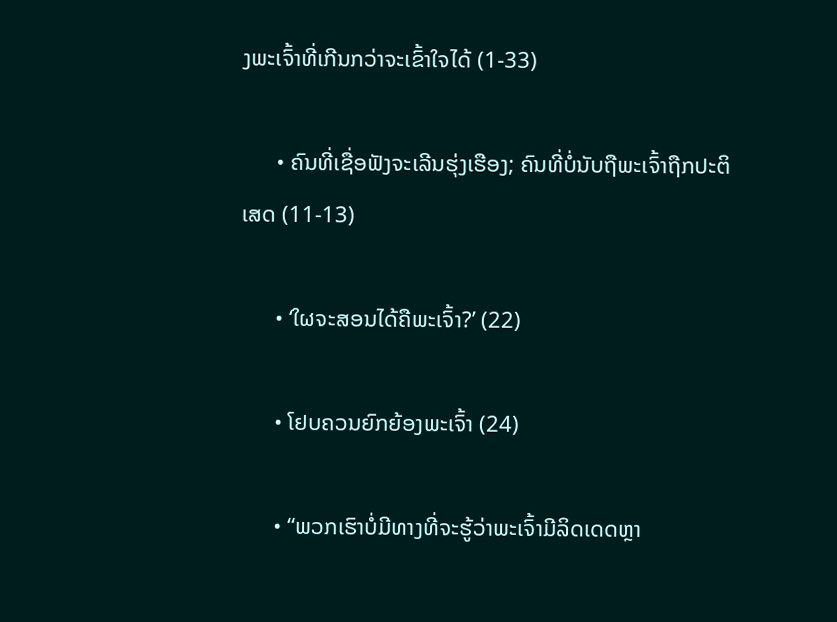ງພະເຈົ້າທີ່ເກີນກວ່າຈະເຂົ້າໃຈໄດ້ (1-33)

      • ຄົນທີ່ເຊື່ອຟັງຈະເລີນຮຸ່ງເຮືອງ; ຄົນທີ່ບໍ່ນັບຖືພະເຈົ້າຖືກປະຕິເສດ (11-13)

      • ‘ໃຜຈະສອນໄດ້ຄືພະເຈົ້າ?’ (22)

      • ໂຢບຄວນຍົກຍ້ອງພະເຈົ້າ (24)

      • “ພວກເຮົາບໍ່ມີທາງທີ່ຈະຮູ້ວ່າພະເຈົ້າມີລິດເດດຫຼາ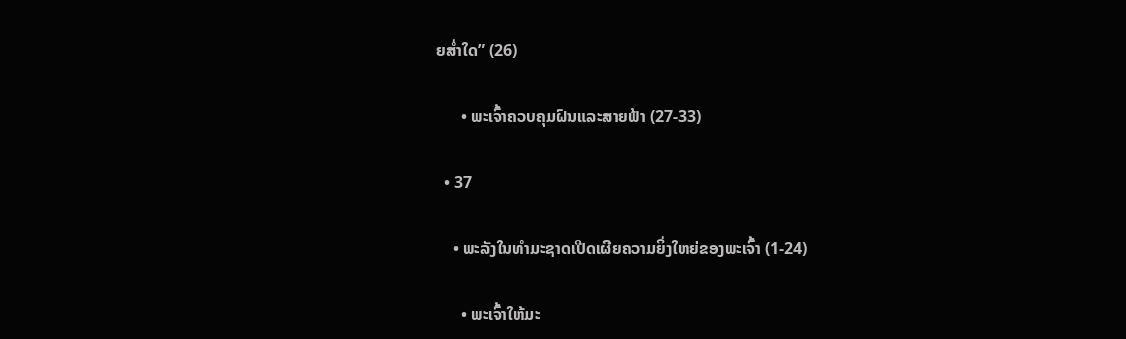ຍສ່ຳໃດ” (26)

      • ພະເຈົ້າຄວບຄຸມຝົນແລະສາຍຟ້າ (27-33)

  • 37

    • ພະລັງໃນທຳມະຊາດເປີດເຜີຍຄວາມຍິ່ງໃຫຍ່ຂອງພະເຈົ້າ (1-24)

      • ພະເຈົ້າໃຫ້ມະ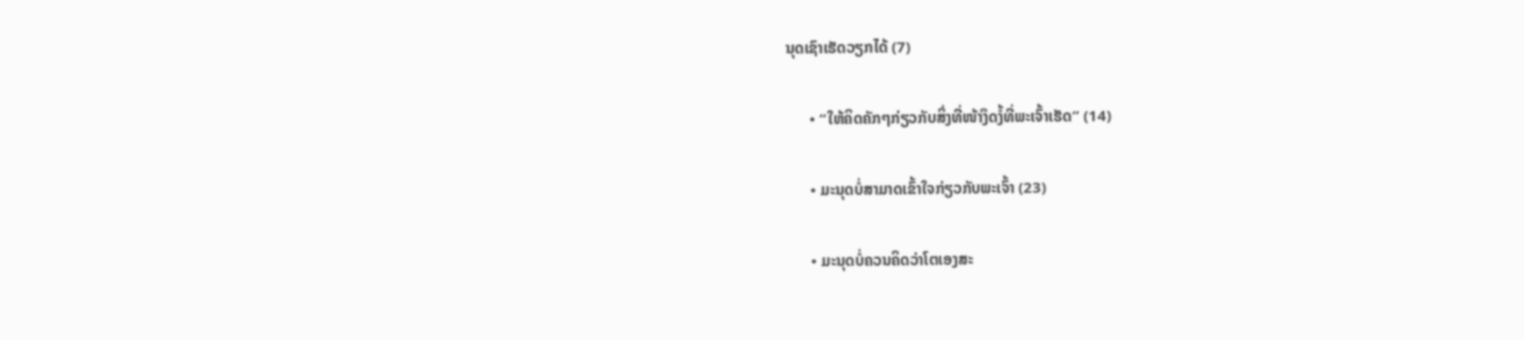ນຸດເຊົາເຮັດວຽກໄດ້ (7)

      • “ໃຫ້ຄິດຄັກໆກ່ຽວກັບສິ່ງທີ່ໜ້າງຶດງໍ້ທີ່ພະເຈົ້າເຮັດ” (14)

      • ມະນຸດບໍ່ສາມາດເຂົ້າໃຈກ່ຽວກັບພະເຈົ້າ (23)

      • ມະນຸດບໍ່ຄວນຄິດວ່າໂຕເອງສະ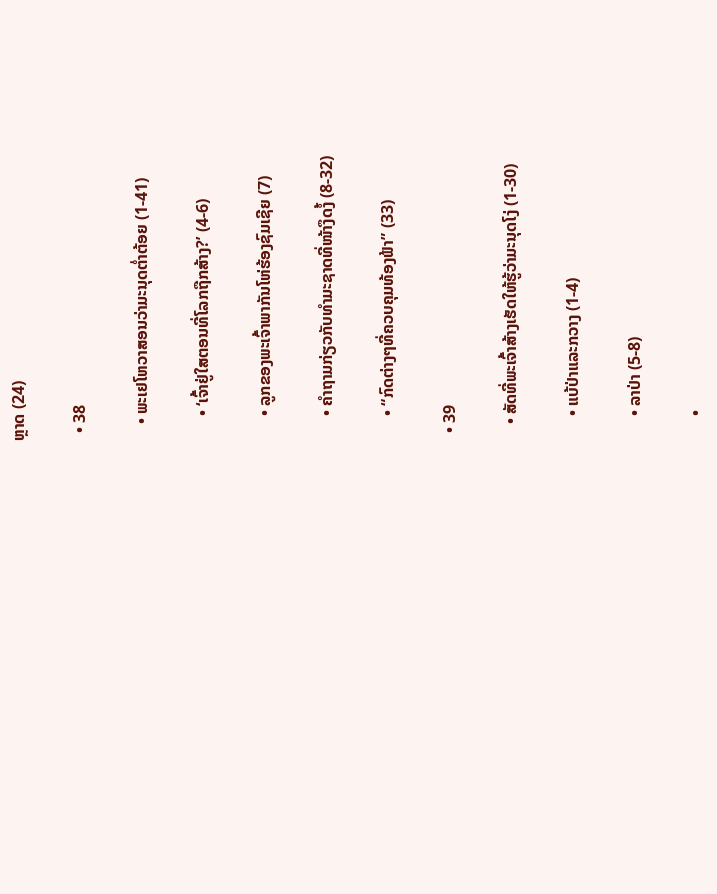ຫຼາດ (24)

  • 38

    • ພະເຢໂຫວາສອນວ່າມະນຸດຕ່ຳຕ້ອຍ (1-41)

      • ‘ເຈົ້າຢູ່ໃສຕອນທີ່ໂລກຖືກສ້າງ?’ (4-6)

      • ລູກຂອງພະເຈົ້າພາກັນໂຫ່ຮ້ອງຊົມເຊີຍ (7)

      • ຄຳຖາມກ່ຽວກັບທຳມະຊາດທີ່ໜ້າງຶດງໍ້ (8-32)

      • “ກົດຕ່າງໆທີ່ຄວບຄຸມທ້ອງຟ້າ” (33)

  • 39

    • ສັດທີ່ພະເຈົ້າສ້າງເຮັດໃຫ້ຮູ້ວ່າມະນຸດໂງ່ (1-30)

      • ແບ້ປ່າແລະກວາງ (1-4)

      • ລາປ່າ (5-8)

      •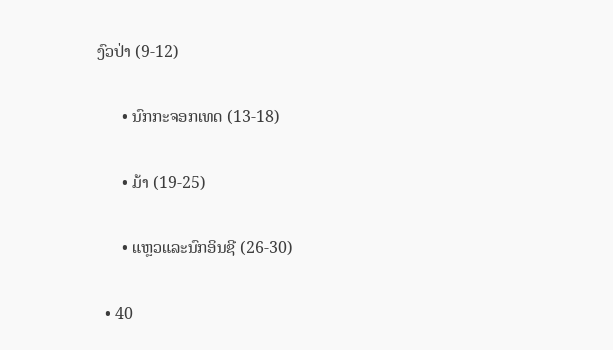ງົວປ່າ (9-12)

      • ນົກກະຈອກເທດ (13-18)

      • ມ້າ (19-25)

      • ແຫຼວແລະນົກອິນຊີ (26-30)

  • 40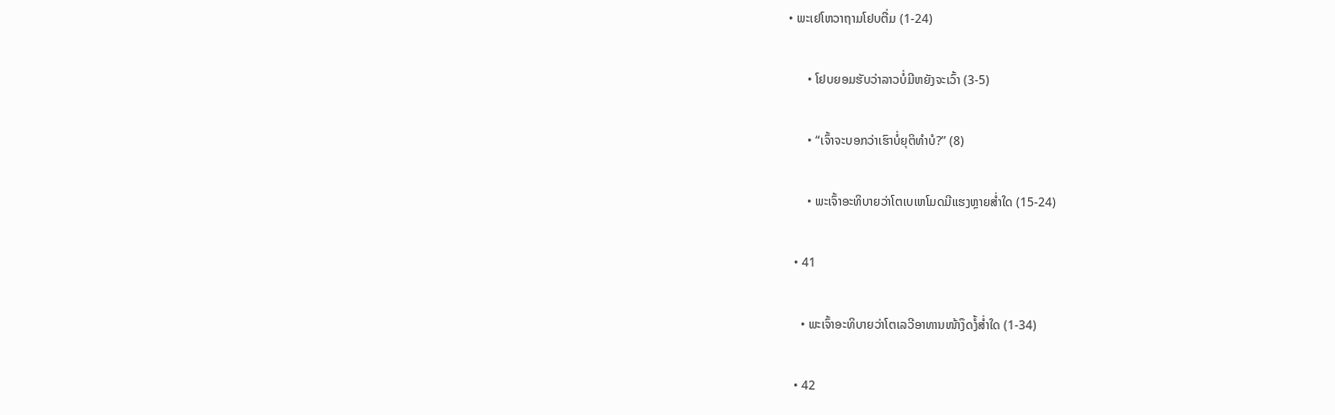• ພະເຢໂຫວາຖາມໂຢບຕື່ມ (1-24)

      • ໂຢບຍອມຮັບວ່າລາວບໍ່ມີຫຍັງຈະເວົ້າ (3-5)

      • “ເຈົ້າຈະບອກວ່າເຮົາບໍ່ຍຸຕິທຳບໍ?” (8)

      • ພະເຈົ້າອະທິບາຍວ່າໂຕເບເຫໂມດມີແຮງຫຼາຍສ່ຳໃດ (15-24)

  • 41

    • ພະເຈົ້າອະທິບາຍວ່າໂຕເລວີອາທານໜ້າງຶດງໍ້ສ່ຳໃດ (1-34)

  • 42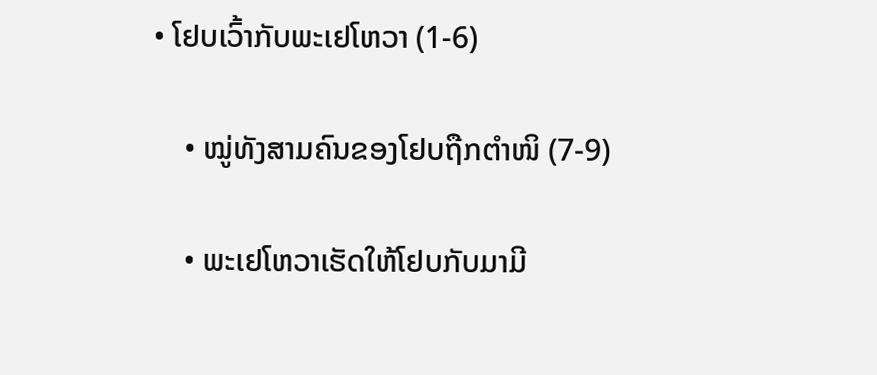• ໂຢບເວົ້າກັບພະເຢໂຫວາ (1-6)

    • ໝູ່ທັງສາມຄົນຂອງໂຢບຖືກຕຳໜິ (7-9)

    • ພະເຢໂຫວາເຮັດໃຫ້ໂຢບກັບມາມີ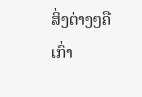ສິ່ງຕ່າງໆຄືເກົ່າ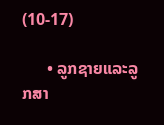(10-17)

      • ລູກຊາຍແລະລູກສາ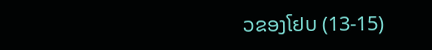ວຂອງໂຢບ (13-15)